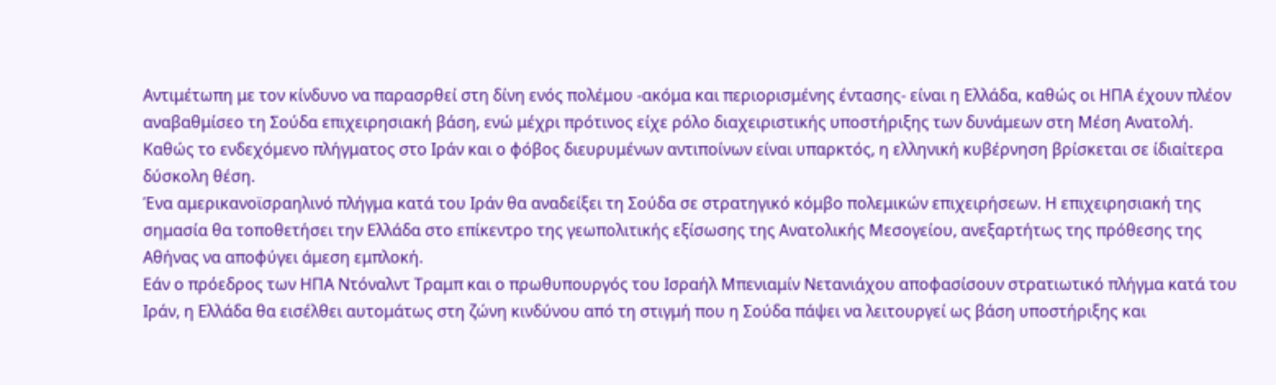Αντιμέτωπη με τον κίνδυνο να παρασρθεί στη δίνη ενός πολέμου -ακόμα και περιορισμένης έντασης- είναι η Ελλάδα, καθώς οι ΗΠΑ έχουν πλέον αναβαθμίσεο τη Σούδα επιχειρησιακή βάση, ενώ μέχρι πρότινος είχε ρόλο διαχειριστικής υποστήριξης των δυνάμεων στη Μέση Ανατολή.
Καθώς το ενδεχόμενο πλήγματος στο Ιράν και ο φόβος διευρυμένων αντιποίνων είναι υπαρκτός, η ελληνική κυβέρνηση βρίσκεται σε ίδιαίτερα δύσκολη θέση.
Ένα αμερικανοϊσραηλινό πλήγμα κατά του Ιράν θα αναδείξει τη Σούδα σε στρατηγικό κόμβο πολεμικών επιχειρήσεων. Η επιχειρησιακή της σημασία θα τοποθετήσει την Ελλάδα στο επίκεντρο της γεωπολιτικής εξίσωσης της Ανατολικής Μεσογείου, ανεξαρτήτως της πρόθεσης της Αθήνας να αποφύγει άμεση εμπλοκή.
Εάν ο πρόεδρος των ΗΠΑ Ντόναλντ Τραμπ και ο πρωθυπουργός του Ισραήλ Μπενιαμίν Νετανιάχου αποφασίσουν στρατιωτικό πλήγμα κατά του Ιράν, η Ελλάδα θα εισέλθει αυτομάτως στη ζώνη κινδύνου από τη στιγμή που η Σούδα πάψει να λειτουργεί ως βάση υποστήριξης και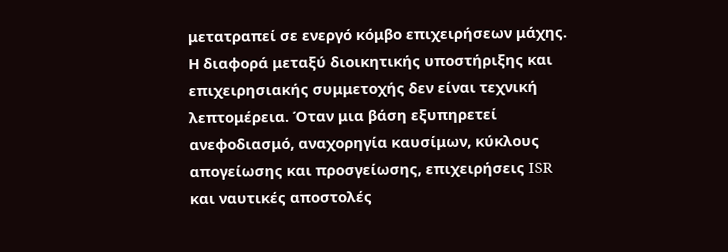μετατραπεί σε ενεργό κόμβο επιχειρήσεων μάχης. Η διαφορά μεταξύ διοικητικής υποστήριξης και επιχειρησιακής συμμετοχής δεν είναι τεχνική λεπτομέρεια. Όταν μια βάση εξυπηρετεί ανεφοδιασμό, αναχορηγία καυσίμων, κύκλους απογείωσης και προσγείωσης, επιχειρήσεις ISR και ναυτικές αποστολές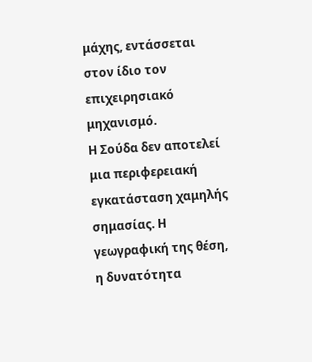μάχης, εντάσσεται στον ίδιο τον επιχειρησιακό μηχανισμό.
Η Σούδα δεν αποτελεί μια περιφερειακή εγκατάσταση χαμηλής σημασίας. Η γεωγραφική της θέση, η δυνατότητα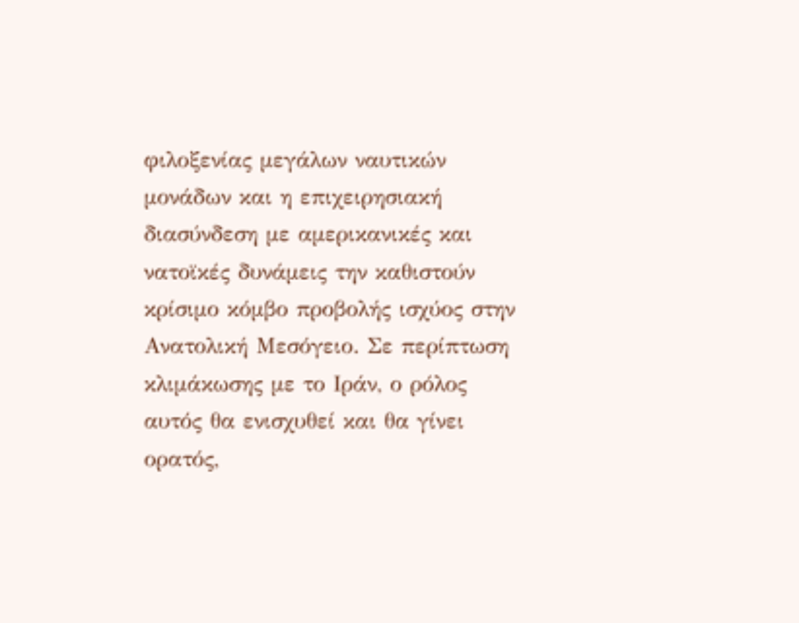φιλοξενίας μεγάλων ναυτικών μονάδων και η επιχειρησιακή διασύνδεση με αμερικανικές και νατοϊκές δυνάμεις την καθιστούν κρίσιμο κόμβο προβολής ισχύος στην Ανατολική Μεσόγειο. Σε περίπτωση κλιμάκωσης με το Ιράν, ο ρόλος αυτός θα ενισχυθεί και θα γίνει ορατός,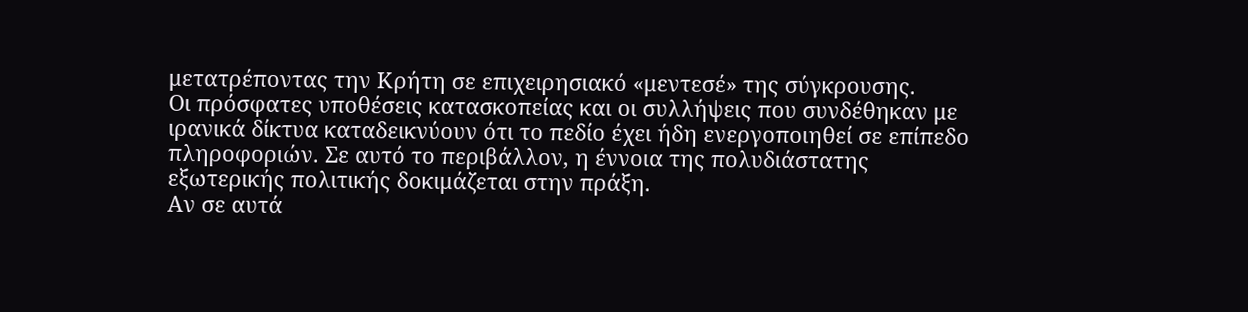μετατρέποντας την Κρήτη σε επιχειρησιακό «μεντεσέ» της σύγκρουσης.
Οι πρόσφατες υποθέσεις κατασκοπείας και οι συλλήψεις που συνδέθηκαν με ιρανικά δίκτυα καταδεικνύουν ότι το πεδίο έχει ήδη ενεργοποιηθεί σε επίπεδο πληροφοριών. Σε αυτό το περιβάλλον, η έννοια της πολυδιάστατης εξωτερικής πολιτικής δοκιμάζεται στην πράξη.
Αν σε αυτά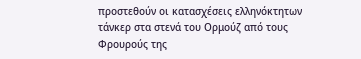προστεθούν οι κατασχέσεις ελληνόκτητων τάνκερ στα στενά του Ορμούζ από τους Φρουρούς της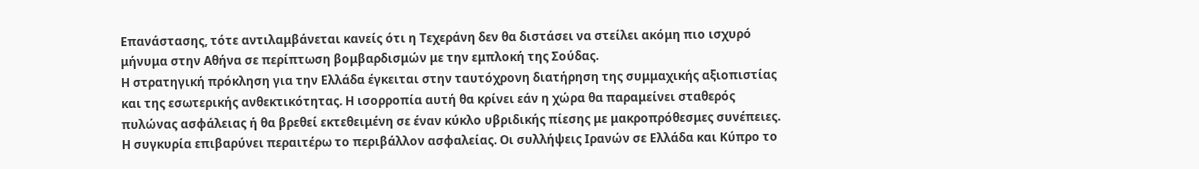Επανάστασης, τότε αντιλαμβάνεται κανείς ότι η Τεχεράνη δεν θα διστάσει να στείλει ακόμη πιο ισχυρό μήνυμα στην Αθήνα σε περίπτωση βομβαρδισμών με την εμπλοκή της Σούδας.
Η στρατηγική πρόκληση για την Ελλάδα έγκειται στην ταυτόχρονη διατήρηση της συμμαχικής αξιοπιστίας και της εσωτερικής ανθεκτικότητας. Η ισορροπία αυτή θα κρίνει εάν η χώρα θα παραμείνει σταθερός πυλώνας ασφάλειας ή θα βρεθεί εκτεθειμένη σε έναν κύκλο υβριδικής πίεσης με μακροπρόθεσμες συνέπειες.
Η συγκυρία επιβαρύνει περαιτέρω το περιβάλλον ασφαλείας. Οι συλλήψεις Ιρανών σε Ελλάδα και Κύπρο το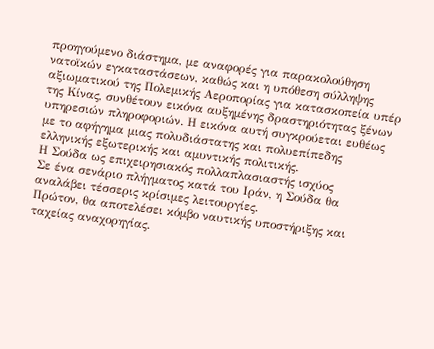προηγούμενο διάστημα, με αναφορές για παρακολούθηση νατοϊκών εγκαταστάσεων, καθώς και η υπόθεση σύλληψης αξιωματικού της Πολεμικής Αεροπορίας για κατασκοπεία υπέρ της Κίνας, συνθέτουν εικόνα αυξημένης δραστηριότητας ξένων υπηρεσιών πληροφοριών. Η εικόνα αυτή συγκρούεται ευθέως με το αφήγημα μιας πολυδιάστατης και πολυεπίπεδης ελληνικής εξωτερικής και αμυντικής πολιτικής.
Η Σούδα ως επιχειρησιακός πολλαπλασιαστής ισχύος
Σε ένα σενάριο πλήγματος κατά του Ιράν, η Σούδα θα αναλάβει τέσσερις κρίσιμες λειτουργίες.
Πρώτον, θα αποτελέσει κόμβο ναυτικής υποστήριξης και ταχείας αναχορηγίας.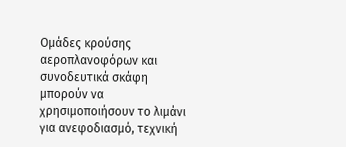Ομάδες κρούσης αεροπλανοφόρων και συνοδευτικά σκάφη μπορούν να χρησιμοποιήσουν το λιμάνι για ανεφοδιασμό, τεχνική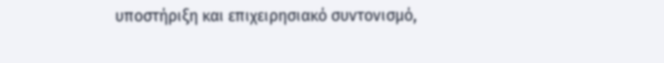υποστήριξη και επιχειρησιακό συντονισμό,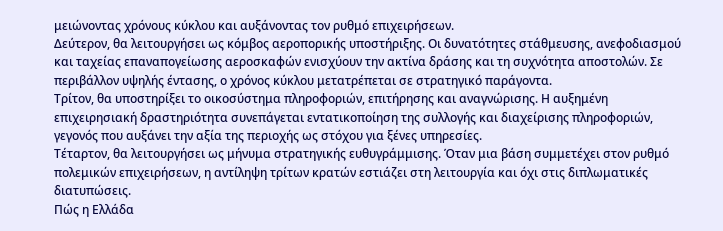μειώνοντας χρόνους κύκλου και αυξάνοντας τον ρυθμό επιχειρήσεων.
Δεύτερον, θα λειτουργήσει ως κόμβος αεροπορικής υποστήριξης. Οι δυνατότητες στάθμευσης, ανεφοδιασμού και ταχείας επαναπογείωσης αεροσκαφών ενισχύουν την ακτίνα δράσης και τη συχνότητα αποστολών. Σε περιβάλλον υψηλής έντασης, ο χρόνος κύκλου μετατρέπεται σε στρατηγικό παράγοντα.
Τρίτον, θα υποστηρίξει το οικοσύστημα πληροφοριών, επιτήρησης και αναγνώρισης. Η αυξημένη επιχειρησιακή δραστηριότητα συνεπάγεται εντατικοποίηση της συλλογής και διαχείρισης πληροφοριών, γεγονός που αυξάνει την αξία της περιοχής ως στόχου για ξένες υπηρεσίες.
Τέταρτον, θα λειτουργήσει ως μήνυμα στρατηγικής ευθυγράμμισης. Όταν μια βάση συμμετέχει στον ρυθμό πολεμικών επιχειρήσεων, η αντίληψη τρίτων κρατών εστιάζει στη λειτουργία και όχι στις διπλωματικές διατυπώσεις.
Πώς η Ελλάδα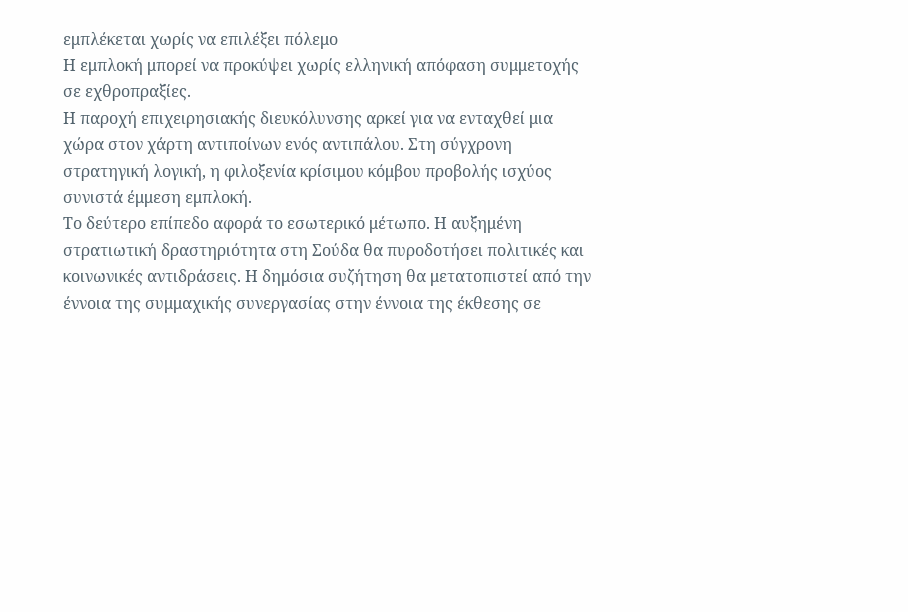εμπλέκεται χωρίς να επιλέξει πόλεμο
Η εμπλοκή μπορεί να προκύψει χωρίς ελληνική απόφαση συμμετοχής σε εχθροπραξίες.
Η παροχή επιχειρησιακής διευκόλυνσης αρκεί για να ενταχθεί μια χώρα στον χάρτη αντιποίνων ενός αντιπάλου. Στη σύγχρονη στρατηγική λογική, η φιλοξενία κρίσιμου κόμβου προβολής ισχύος συνιστά έμμεση εμπλοκή.
Το δεύτερο επίπεδο αφορά το εσωτερικό μέτωπο. Η αυξημένη στρατιωτική δραστηριότητα στη Σούδα θα πυροδοτήσει πολιτικές και κοινωνικές αντιδράσεις. Η δημόσια συζήτηση θα μετατοπιστεί από την έννοια της συμμαχικής συνεργασίας στην έννοια της έκθεσης σε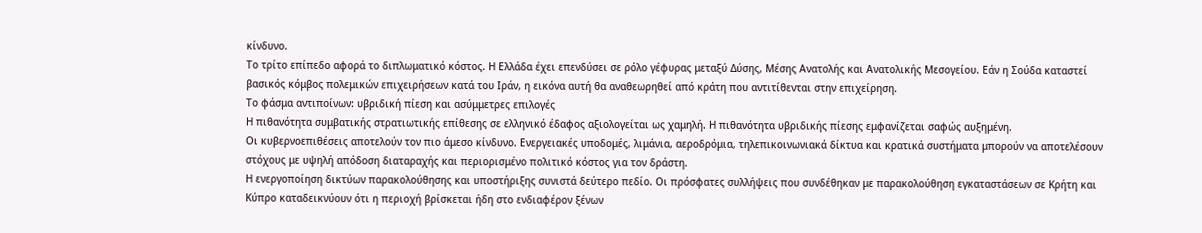κίνδυνο.
Το τρίτο επίπεδο αφορά το διπλωματικό κόστος. Η Ελλάδα έχει επενδύσει σε ρόλο γέφυρας μεταξύ Δύσης, Μέσης Ανατολής και Ανατολικής Μεσογείου. Εάν η Σούδα καταστεί βασικός κόμβος πολεμικών επιχειρήσεων κατά του Ιράν, η εικόνα αυτή θα αναθεωρηθεί από κράτη που αντιτίθενται στην επιχείρηση.
Το φάσμα αντιποίνων: υβριδική πίεση και ασύμμετρες επιλογές
Η πιθανότητα συμβατικής στρατιωτικής επίθεσης σε ελληνικό έδαφος αξιολογείται ως χαμηλή. Η πιθανότητα υβριδικής πίεσης εμφανίζεται σαφώς αυξημένη.
Οι κυβερνοεπιθέσεις αποτελούν τον πιο άμεσο κίνδυνο. Ενεργειακές υποδομές, λιμάνια, αεροδρόμια, τηλεπικοινωνιακά δίκτυα και κρατικά συστήματα μπορούν να αποτελέσουν στόχους με υψηλή απόδοση διαταραχής και περιορισμένο πολιτικό κόστος για τον δράστη.
Η ενεργοποίηση δικτύων παρακολούθησης και υποστήριξης συνιστά δεύτερο πεδίο. Οι πρόσφατες συλλήψεις που συνδέθηκαν με παρακολούθηση εγκαταστάσεων σε Κρήτη και Κύπρο καταδεικνύουν ότι η περιοχή βρίσκεται ήδη στο ενδιαφέρον ξένων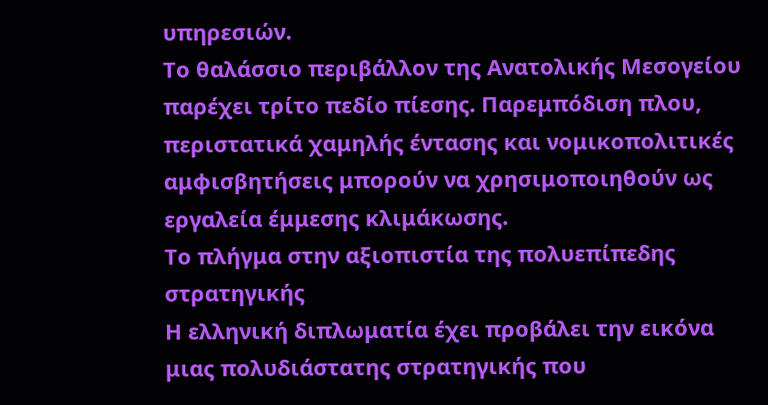υπηρεσιών.
Το θαλάσσιο περιβάλλον της Ανατολικής Μεσογείου παρέχει τρίτο πεδίο πίεσης. Παρεμπόδιση πλου, περιστατικά χαμηλής έντασης και νομικοπολιτικές αμφισβητήσεις μπορούν να χρησιμοποιηθούν ως εργαλεία έμμεσης κλιμάκωσης.
Το πλήγμα στην αξιοπιστία της πολυεπίπεδης στρατηγικής
Η ελληνική διπλωματία έχει προβάλει την εικόνα μιας πολυδιάστατης στρατηγικής που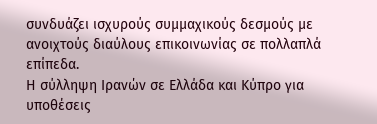συνδυάζει ισχυρούς συμμαχικούς δεσμούς με ανοιχτούς διαύλους επικοινωνίας σε πολλαπλά επίπεδα.
Η σύλληψη Ιρανών σε Ελλάδα και Κύπρο για υποθέσεις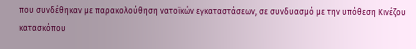που συνδέθηκαν με παρακολούθηση νατοϊκών εγκαταστάσεων, σε συνδυασμό με την υπόθεση Κινέζου κατασκόπου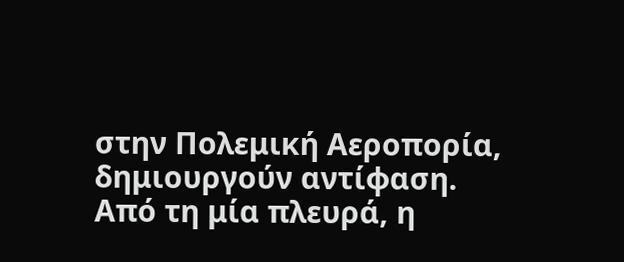στην Πολεμική Αεροπορία, δημιουργούν αντίφαση. Από τη μία πλευρά, η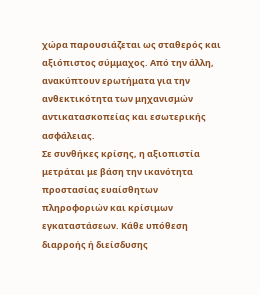χώρα παρουσιάζεται ως σταθερός και αξιόπιστος σύμμαχος. Από την άλλη, ανακύπτουν ερωτήματα για την ανθεκτικότητα των μηχανισμών αντικατασκοπείας και εσωτερικής ασφάλειας.
Σε συνθήκες κρίσης, η αξιοπιστία μετράται με βάση την ικανότητα προστασίας ευαίσθητων πληροφοριών και κρίσιμων εγκαταστάσεων. Κάθε υπόθεση διαρροής ή διείσδυσης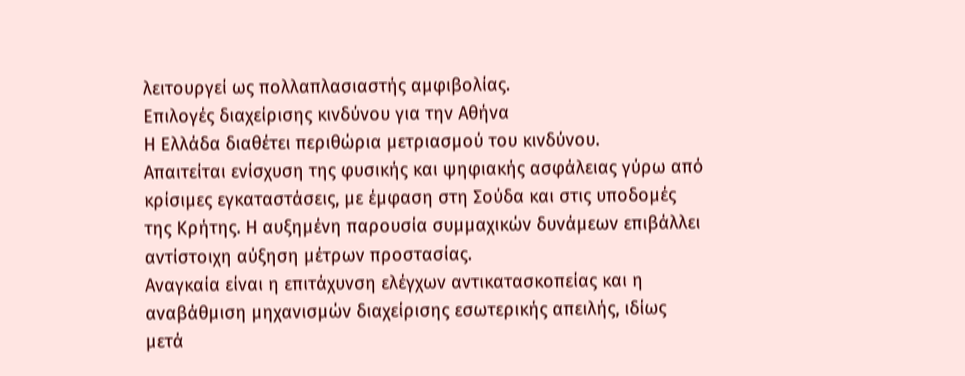λειτουργεί ως πολλαπλασιαστής αμφιβολίας.
Επιλογές διαχείρισης κινδύνου για την Αθήνα
Η Ελλάδα διαθέτει περιθώρια μετριασμού του κινδύνου.
Απαιτείται ενίσχυση της φυσικής και ψηφιακής ασφάλειας γύρω από κρίσιμες εγκαταστάσεις, με έμφαση στη Σούδα και στις υποδομές της Κρήτης. Η αυξημένη παρουσία συμμαχικών δυνάμεων επιβάλλει αντίστοιχη αύξηση μέτρων προστασίας.
Αναγκαία είναι η επιτάχυνση ελέγχων αντικατασκοπείας και η αναβάθμιση μηχανισμών διαχείρισης εσωτερικής απειλής, ιδίως μετά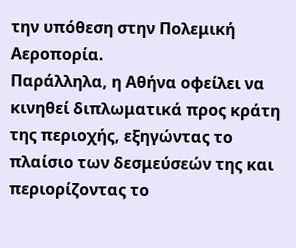την υπόθεση στην Πολεμική Αεροπορία.
Παράλληλα, η Αθήνα οφείλει να κινηθεί διπλωματικά προς κράτη της περιοχής, εξηγώντας το πλαίσιο των δεσμεύσεών της και περιορίζοντας το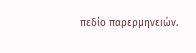πεδίο παρερμηνειών.